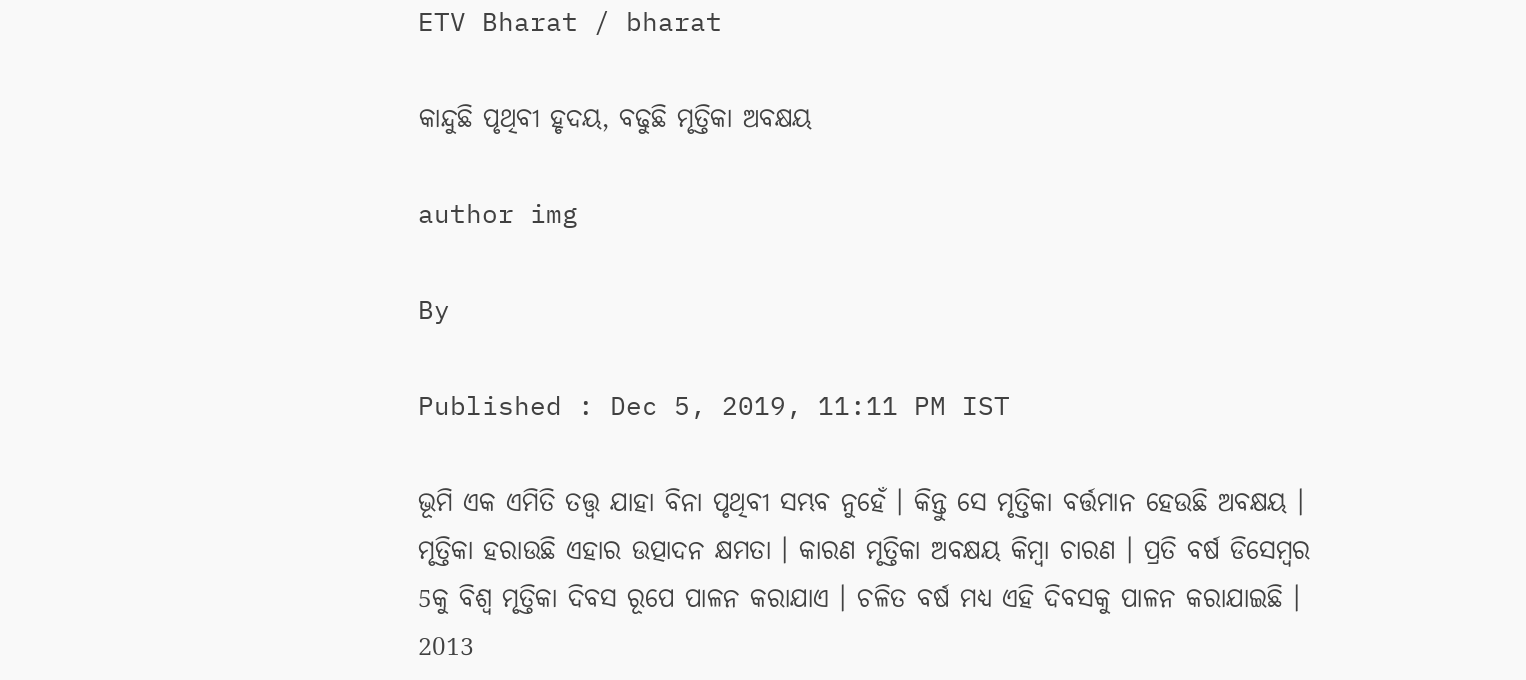ETV Bharat / bharat

କାନ୍ଦୁଛି ପୃଥିବୀ ହୃଦୟ, ବଢୁଛି ମୃତ୍ତିକା ଅବକ୍ଷୟ

author img

By

Published : Dec 5, 2019, 11:11 PM IST

ଭୂମି ଏକ ଏମିତି ତତ୍ତ୍ବ ଯାହା ବିନା ପୃଥିବୀ ସମ୍ଭବ ନୁହେଁ । କିନ୍ତୁ ସେ ମୃତ୍ତିକା ବର୍ତ୍ତମାନ ହେଉଛି ଅବକ୍ଷୟ । ମୃତ୍ତିକା ହରାଉଛି ଏହାର ଉତ୍ପାଦନ କ୍ଷମତା । କାରଣ ମୃତ୍ତିକା ଅବକ୍ଷୟ କିମ୍ବା ଚାରଣ । ପ୍ରତି ବର୍ଷ ଡିସେମ୍ବର 5କୁ ବିଶ୍ବ ମୃତ୍ତିକା ଦିବସ ରୂପେ ପାଳନ କରାଯାଏ । ଚଳିତ ବର୍ଷ ମଧ୍ୟ ଏହି ଦିବସକୁ ପାଳନ କରାଯାଇଛି । 2013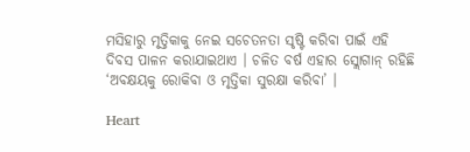ମସିହାରୁ ମୃତ୍ତିକାକୁ ନେଇ ସଚେତନତା ସୃଷ୍ଟି କରିବା ପାଇଁ ଏହି ଦିବସ ପାଳନ କରାଯାଇଥାଏ । ଚଳିତ ବର୍ଷ ଏହାର ସ୍ଲୋଗାନ୍ ରହିଛି ‘ଅବକ୍ଷୟକୁ ରୋକିବା ଓ ମୃତ୍ତିକା ସୁରକ୍ଷା କରିବା’ ।

Heart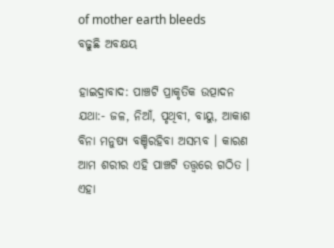of mother earth bleeds
ବଢୁଛି ଅବକ୍ଷୟ

ହାଇଦ୍ରାବାଦ: ପାଞ୍ଚଟି ପ୍ରାକୃତିକ ଉତ୍ପାଦନ ଯଥା:- ଜଳ, ନିଆଁ, ପୃଥିବୀ, ବାୟୁ, ଆକାଶ ବିନା ମନୁଷ୍ୟ ବଞ୍ଚିରହିବା ଅସମ୍ଭବ । କାରଣ ଆମ ଶରୀର ଏହି ପାଞ୍ଚଟି ତତ୍ତ୍ବରେ ଗଠିତ । ଏହା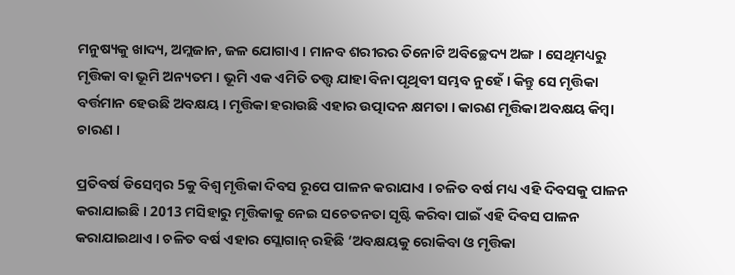ମନୁଷ୍ୟକୁ ଖାଦ୍ୟ, ଅମ୍ଲଜାନ, ଜଳ ଯୋଗାଏ । ମାନବ ଶରୀରର ତିନୋଟି ଅବିଚ୍ଛେଦ୍ୟ ଅଙ୍ଗ । ସେଥିମଧ୍ୟରୁ ମୃତ୍ତିକା ବା ଭୂମି ଅନ୍ୟତମ । ଭୂମି ଏକ ଏମିତି ତତ୍ତ୍ବ ଯାହା ବିନା ପୃଥିବୀ ସମ୍ଭବ ନୁହେଁ । କିନ୍ତୁ ସେ ମୃତ୍ତିକା ବର୍ତ୍ତମାନ ହେଉଛି ଅବକ୍ଷୟ । ମୃତ୍ତିକା ହରାଉଛି ଏହାର ଉତ୍ପାଦନ କ୍ଷମତା । କାରଣ ମୃତ୍ତିକା ଅବକ୍ଷୟ କିମ୍ବା ଚାରଣ ।

ପ୍ରତିବର୍ଷ ଡିସେମ୍ବର 5କୁ ବିଶ୍ବ ମୃତ୍ତିକା ଦିବସ ରୂପେ ପାଳନ କରାଯାଏ । ଚଳିତ ବର୍ଷ ମଧ୍ୟ ଏହି ଦିବସକୁ ପାଳନ କରାଯାଇଛି । 2013 ମସିହାରୁ ମୃତ୍ତିକାକୁ ନେଇ ସଚେତନତା ସୃଷ୍ଟି କରିବା ପାଇଁ ଏହି ଦିବସ ପାଳନ କରାଯାଇଥାଏ । ଚଳିତ ବର୍ଷ ଏହାର ସ୍ଲୋଗାନ୍ ରହିଛି ‘ଅବକ୍ଷୟକୁ ରୋକିବା ଓ ମୃତ୍ତିକା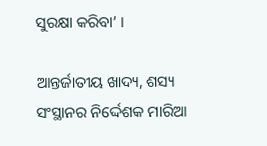ସୁରକ୍ଷା କରିବା’ ।

ଆନ୍ତର୍ଜାତୀୟ ଖାଦ୍ୟ, ଶସ୍ୟ ସଂସ୍ଥାନର ନିର୍ଦ୍ଦେଶକ ମାରିଆ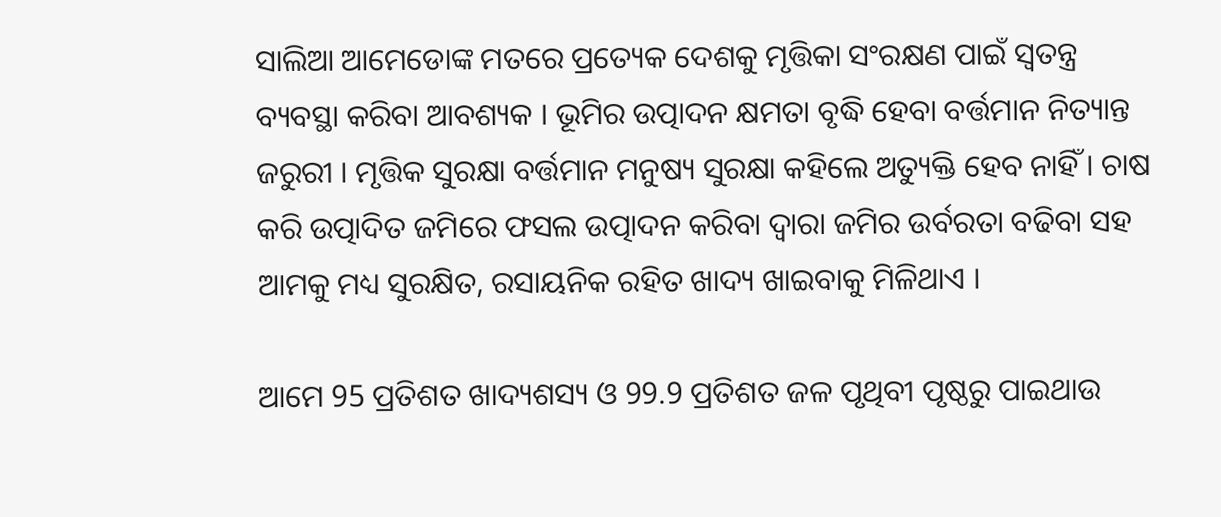ସାଲିଆ ଆମେଡୋଙ୍କ ମତରେ ପ୍ରତ୍ୟେକ ଦେଶକୁ ମୃତ୍ତିକା ସଂରକ୍ଷଣ ପାଇଁ ସ୍ବତନ୍ତ୍ର ବ୍ୟବସ୍ଥା କରିବା ଆବଶ୍ୟକ । ଭୂମିର ଉତ୍ପାଦନ କ୍ଷମତା ବୃଦ୍ଧି ହେବା ବର୍ତ୍ତମାନ ନିତ୍ୟାନ୍ତ ଜରୁରୀ । ମୃତ୍ତିକ ସୁରକ୍ଷା ବର୍ତ୍ତମାନ ମନୁଷ୍ୟ ସୁରକ୍ଷା କହିଲେ ଅତ୍ୟୁକ୍ତି ହେବ ନାହିଁ । ଚାଷ କରି ଉତ୍ପାଦିତ ଜମିରେ ଫସଲ ଉତ୍ପାଦନ କରିବା ଦ୍ବାରା ଜମିର ଉର୍ବରତା ବଢିବା ସହ ଆମକୁ ମଧ୍ୟ ସୁରକ୍ଷିତ, ରସାୟନିକ ରହିତ ଖାଦ୍ୟ ଖାଇବାକୁ ମିଳିଥାଏ ।

ଆମେ 95 ପ୍ରତିଶତ ଖାଦ୍ୟଶସ୍ୟ ଓ 99.9 ପ୍ରତିଶତ ଜଳ ପୃଥିବୀ ପୃଷ୍ଠରୁ ପାଇଥାଉ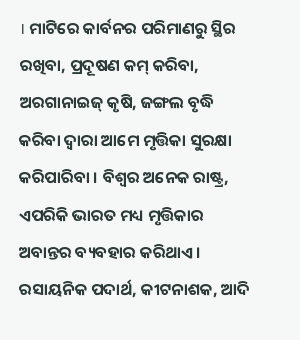। ମାଟିରେ କାର୍ବନର ପରିମାଣରୁ ସ୍ଥିର ରଖିବା, ପ୍ରଦୂଷଣ କମ୍ କରିବା, ଅରଗାନାଇଜ୍ କୃଷି, ଜଙ୍ଗଲ ବୃଦ୍ଧି କରିବା ଦ୍ବାରା ଆମେ ମୃତ୍ତିକା ସୁରକ୍ଷା କରିପାରିବା । ବିଶ୍ବର ଅନେକ ରାଷ୍ଟ୍ର, ଏପରିକି ଭାରତ ମଧ୍ୟ ମୃତ୍ତିକାର ଅବାନ୍ତର ବ୍ୟବହାର କରିଥାଏ । ରସାୟନିକ ପଦାର୍ଥ, କୀଟନାଶକ, ଆଦି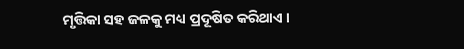ମୃତ୍ତିକା ସହ ଜଳକୁ ମଧ୍ୟ ପ୍ରଦୂଷିତ କରିଥାଏ ।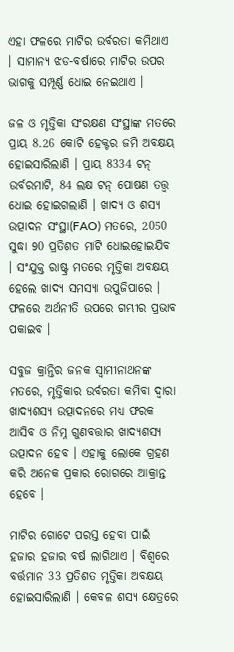ଏହା ଫଳରେ ମାଟିର ଉର୍ବରତା କମିଥାଏ । ସାମାନ୍ୟ ଝଡ-ବର୍ଷାରେ ମାଟିର ଉପର ଭାଗକୁ ସମ୍ପୂର୍ଣ୍ଣ ଧୋଇ ନେଇଥାଏ ।

ଜଳ ଓ ମୃତ୍ତିକା ସଂରକ୍ଷଣ ସଂସ୍ଥାଙ୍କ ମତରେ ପ୍ରାୟ 8.26 କୋଟି ହେକ୍ଟର ଜମି ଅବକ୍ଷୟ ହୋଇସାରିଲାଣି । ପ୍ରାୟ 8334 ଟନ୍ ଉର୍ବରମାଟି, 84 ଲକ୍ଷ ଟନ୍ ପୋଷଣ ତତ୍ତ୍ବ ଧୋଇ ହୋଇଗଲାଣି । ଖାଦ୍ୟ ଓ ଶସ୍ୟ ଉତ୍ପାଦନ ସଂସ୍ଥା(FAO) ମତରେ, 2050 ସୁଦ୍ଧା 90 ପ୍ରତିଶତ ମାଟି ଧୋଇହୋଇଯିବ । ସଂଯୁକ୍ତ ରାଷ୍ଟ୍ର ମତରେ ମୃତ୍ତିକା ଅବକ୍ଷୟ ହେଲେ ଖାଦ୍ୟ ସମସ୍ୟା ଉପୁଜିପାରେ । ଫଳରେ ଅର୍ଥନୀତି ଉପରେ ଗମ୍ଭୀର ପ୍ରଭାବ ପକାଇବ ।

ସବୁଜ କ୍ରାନ୍ତିର ଜନକ ସ୍ବାମୀନାଥନଙ୍କ ମତରେ, ମୃତ୍ତିକାର ଉର୍ବରତା କମିବା ଦ୍ବାରା ଖାଦ୍ୟଶସ୍ୟ ଉତ୍ପାଦନରେ ମଧ୍ୟ ଫରକ ଆସିବ ଓ ନିମ୍ନ ଗୁଣବତ୍ତାର ଖାଦ୍ୟଶସ୍ୟ ଉତ୍ପାଦନ ହେବ । ଏହାକୁ ଲୋକେ ଗ୍ରହଣ କରି ଅନେକ ପ୍ରକାର ରୋଗରେ ଆକ୍ରାନ୍ତ ହେବେ ।

ମାଟିର ଗୋଟେ ପରସ୍ତ ହେବା ପାଇଁ ହଜାର ହଜାର ବର୍ଷ ଲାଗିଥାଏ । ବିଶ୍ବରେ ବର୍ତ୍ତମାନ 33 ପ୍ରତିଶତ ମୃତ୍ତିକା ଅବକ୍ଷୟ ହୋଇସାରିଲାଣି । କେବଳ ଶସ୍ୟ କ୍ଷେତ୍ରରେ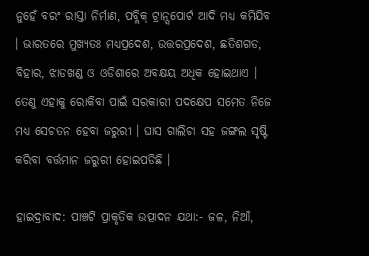ନୁହେଁ ବରଂ ରାସ୍ତା ନିର୍ମାଣ, ପବ୍ଲିକ୍ ଟ୍ରାନ୍ସପୋର୍ଟ ଆଦି ମଧ୍ୟ କମିଯିବ । ଭାରତରେ ମୁଖ୍ୟତଃ ମଧ୍ୟପ୍ରଦେଶ, ଉତ୍ତରପ୍ରଦେଶ, ଛତିଶଗଡ, ବିହାର, ଝାଡଖଣ୍ଡ ଓ ଓଡିଶାରେ ଅବକ୍ଷୟ ଅଧିକ ହୋଇଥାଏ । ତେଣୁ ଏହାକୁ ରୋକିବା ପାଇଁ ସରକାରୀ ପଦକ୍ଷେପ ସମେତ ନିଜେ ମଧ୍ୟ ସେଚତନ ହେବା ଜରୁରୀ । ଘାସ ଗାଲିଚା ସହ ଜଙ୍ଗଲ ସୃଷ୍ଟି କରିବା ବର୍ତ୍ତମାନ ଜରୁରୀ ହୋଇପଡିଛି ।

ହାଇଦ୍ରାବାଦ: ପାଞ୍ଚଟି ପ୍ରାକୃତିକ ଉତ୍ପାଦନ ଯଥା:- ଜଳ, ନିଆଁ,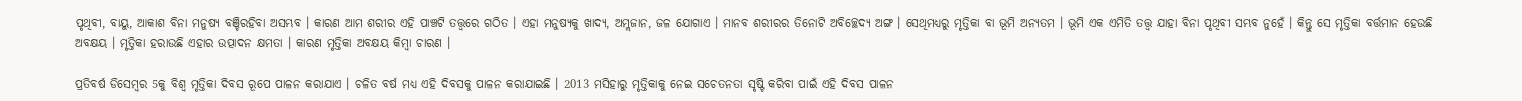ପୃଥିବୀ, ବାୟୁ, ଆକାଶ ବିନା ମନୁଷ୍ୟ ବଞ୍ଚିରହିବା ଅସମ୍ଭବ । କାରଣ ଆମ ଶରୀର ଏହି ପାଞ୍ଚଟି ତତ୍ତ୍ବରେ ଗଠିତ । ଏହା ମନୁଷ୍ୟକୁ ଖାଦ୍ୟ, ଅମ୍ଲଜାନ, ଜଳ ଯୋଗାଏ । ମାନବ ଶରୀରର ତିନୋଟି ଅବିଚ୍ଛେଦ୍ୟ ଅଙ୍ଗ । ସେଥିମଧ୍ୟରୁ ମୃତ୍ତିକା ବା ଭୂମି ଅନ୍ୟତମ । ଭୂମି ଏକ ଏମିତି ତତ୍ତ୍ବ ଯାହା ବିନା ପୃଥିବୀ ସମ୍ଭବ ନୁହେଁ । କିନ୍ତୁ ସେ ମୃତ୍ତିକା ବର୍ତ୍ତମାନ ହେଉଛି ଅବକ୍ଷୟ । ମୃତ୍ତିକା ହରାଉଛି ଏହାର ଉତ୍ପାଦନ କ୍ଷମତା । କାରଣ ମୃତ୍ତିକା ଅବକ୍ଷୟ କିମ୍ବା ଚାରଣ ।

ପ୍ରତିବର୍ଷ ଡିସେମ୍ବର 5କୁ ବିଶ୍ବ ମୃତ୍ତିକା ଦିବସ ରୂପେ ପାଳନ କରାଯାଏ । ଚଳିତ ବର୍ଷ ମଧ୍ୟ ଏହି ଦିବସକୁ ପାଳନ କରାଯାଇଛି । 2013 ମସିହାରୁ ମୃତ୍ତିକାକୁ ନେଇ ସଚେତନତା ସୃଷ୍ଟି କରିବା ପାଇଁ ଏହି ଦିବସ ପାଳନ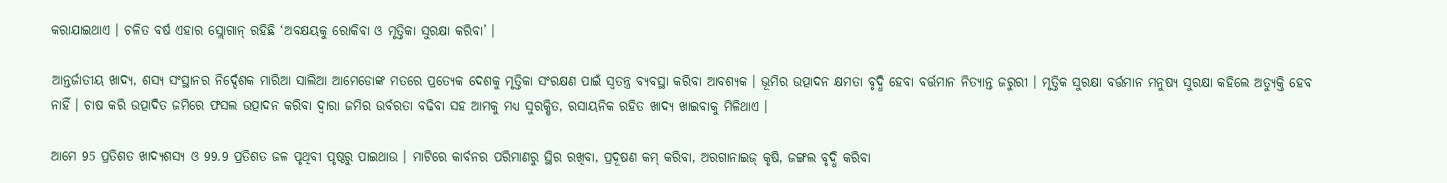କରାଯାଇଥାଏ । ଚଳିତ ବର୍ଷ ଏହାର ସ୍ଲୋଗାନ୍ ରହିଛି ‘ଅବକ୍ଷୟକୁ ରୋକିବା ଓ ମୃତ୍ତିକା ସୁରକ୍ଷା କରିବା’ ।

ଆନ୍ତର୍ଜାତୀୟ ଖାଦ୍ୟ, ଶସ୍ୟ ସଂସ୍ଥାନର ନିର୍ଦ୍ଦେଶକ ମାରିଆ ସାଲିଆ ଆମେଡୋଙ୍କ ମତରେ ପ୍ରତ୍ୟେକ ଦେଶକୁ ମୃତ୍ତିକା ସଂରକ୍ଷଣ ପାଇଁ ସ୍ବତନ୍ତ୍ର ବ୍ୟବସ୍ଥା କରିବା ଆବଶ୍ୟକ । ଭୂମିର ଉତ୍ପାଦନ କ୍ଷମତା ବୃଦ୍ଧି ହେବା ବର୍ତ୍ତମାନ ନିତ୍ୟାନ୍ତ ଜରୁରୀ । ମୃତ୍ତିକ ସୁରକ୍ଷା ବର୍ତ୍ତମାନ ମନୁଷ୍ୟ ସୁରକ୍ଷା କହିଲେ ଅତ୍ୟୁକ୍ତି ହେବ ନାହିଁ । ଚାଷ କରି ଉତ୍ପାଦିତ ଜମିରେ ଫସଲ ଉତ୍ପାଦନ କରିବା ଦ୍ବାରା ଜମିର ଉର୍ବରତା ବଢିବା ସହ ଆମକୁ ମଧ୍ୟ ସୁରକ୍ଷିତ, ରସାୟନିକ ରହିତ ଖାଦ୍ୟ ଖାଇବାକୁ ମିଳିଥାଏ ।

ଆମେ 95 ପ୍ରତିଶତ ଖାଦ୍ୟଶସ୍ୟ ଓ 99.9 ପ୍ରତିଶତ ଜଳ ପୃଥିବୀ ପୃଷ୍ଠରୁ ପାଇଥାଉ । ମାଟିରେ କାର୍ବନର ପରିମାଣରୁ ସ୍ଥିର ରଖିବା, ପ୍ରଦୂଷଣ କମ୍ କରିବା, ଅରଗାନାଇଜ୍ କୃଷି, ଜଙ୍ଗଲ ବୃଦ୍ଧି କରିବା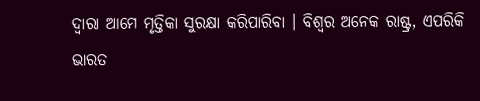ଦ୍ବାରା ଆମେ ମୃତ୍ତିକା ସୁରକ୍ଷା କରିପାରିବା । ବିଶ୍ବର ଅନେକ ରାଷ୍ଟ୍ର, ଏପରିକି ଭାରତ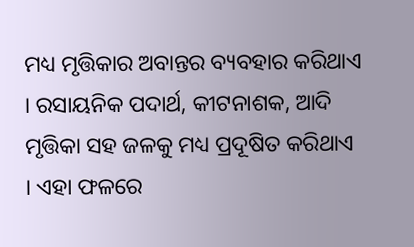ମଧ୍ୟ ମୃତ୍ତିକାର ଅବାନ୍ତର ବ୍ୟବହାର କରିଥାଏ । ରସାୟନିକ ପଦାର୍ଥ, କୀଟନାଶକ, ଆଦି ମୃତ୍ତିକା ସହ ଜଳକୁ ମଧ୍ୟ ପ୍ରଦୂଷିତ କରିଥାଏ । ଏହା ଫଳରେ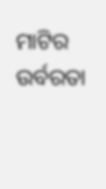ମାଟିର ଉର୍ବରତା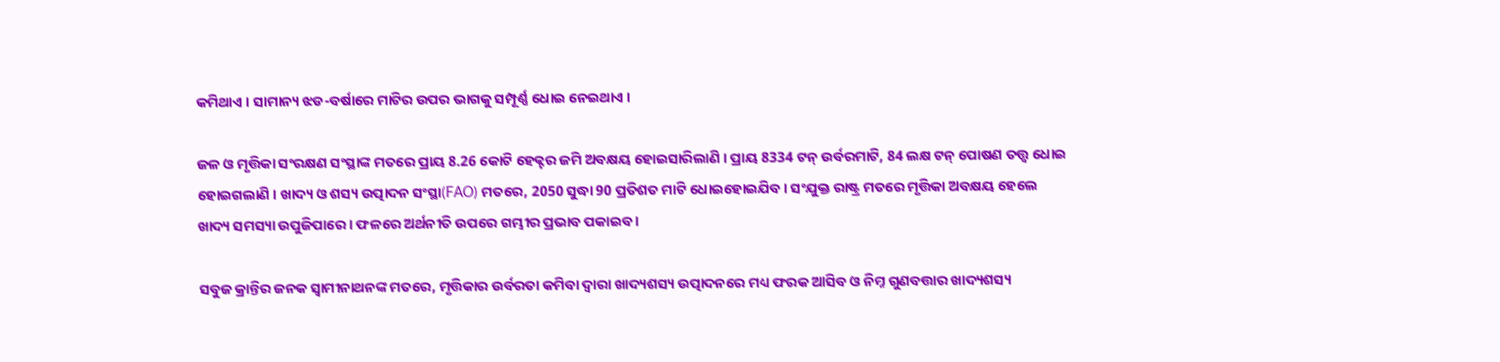କମିଥାଏ । ସାମାନ୍ୟ ଝଡ-ବର୍ଷାରେ ମାଟିର ଉପର ଭାଗକୁ ସମ୍ପୂର୍ଣ୍ଣ ଧୋଇ ନେଇଥାଏ ।

ଜଳ ଓ ମୃତ୍ତିକା ସଂରକ୍ଷଣ ସଂସ୍ଥାଙ୍କ ମତରେ ପ୍ରାୟ 8.26 କୋଟି ହେକ୍ଟର ଜମି ଅବକ୍ଷୟ ହୋଇସାରିଲାଣି । ପ୍ରାୟ 8334 ଟନ୍ ଉର୍ବରମାଟି, 84 ଲକ୍ଷ ଟନ୍ ପୋଷଣ ତତ୍ତ୍ବ ଧୋଇ ହୋଇଗଲାଣି । ଖାଦ୍ୟ ଓ ଶସ୍ୟ ଉତ୍ପାଦନ ସଂସ୍ଥା(FAO) ମତରେ, 2050 ସୁଦ୍ଧା 90 ପ୍ରତିଶତ ମାଟି ଧୋଇହୋଇଯିବ । ସଂଯୁକ୍ତ ରାଷ୍ଟ୍ର ମତରେ ମୃତ୍ତିକା ଅବକ୍ଷୟ ହେଲେ ଖାଦ୍ୟ ସମସ୍ୟା ଉପୁଜିପାରେ । ଫଳରେ ଅର୍ଥନୀତି ଉପରେ ଗମ୍ଭୀର ପ୍ରଭାବ ପକାଇବ ।

ସବୁଜ କ୍ରାନ୍ତିର ଜନକ ସ୍ବାମୀନାଥନଙ୍କ ମତରେ, ମୃତ୍ତିକାର ଉର୍ବରତା କମିବା ଦ୍ବାରା ଖାଦ୍ୟଶସ୍ୟ ଉତ୍ପାଦନରେ ମଧ୍ୟ ଫରକ ଆସିବ ଓ ନିମ୍ନ ଗୁଣବତ୍ତାର ଖାଦ୍ୟଶସ୍ୟ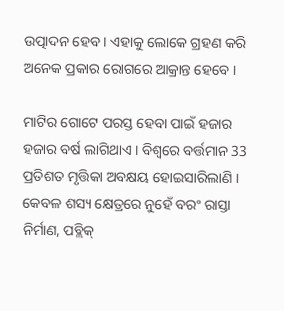ଉତ୍ପାଦନ ହେବ । ଏହାକୁ ଲୋକେ ଗ୍ରହଣ କରି ଅନେକ ପ୍ରକାର ରୋଗରେ ଆକ୍ରାନ୍ତ ହେବେ ।

ମାଟିର ଗୋଟେ ପରସ୍ତ ହେବା ପାଇଁ ହଜାର ହଜାର ବର୍ଷ ଲାଗିଥାଏ । ବିଶ୍ବରେ ବର୍ତ୍ତମାନ 33 ପ୍ରତିଶତ ମୃତ୍ତିକା ଅବକ୍ଷୟ ହୋଇସାରିଲାଣି । କେବଳ ଶସ୍ୟ କ୍ଷେତ୍ରରେ ନୁହେଁ ବରଂ ରାସ୍ତା ନିର୍ମାଣ, ପବ୍ଲିକ୍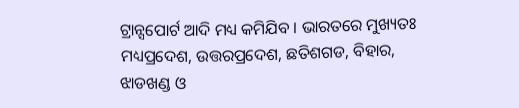ଟ୍ରାନ୍ସପୋର୍ଟ ଆଦି ମଧ୍ୟ କମିଯିବ । ଭାରତରେ ମୁଖ୍ୟତଃ ମଧ୍ୟପ୍ରଦେଶ, ଉତ୍ତରପ୍ରଦେଶ, ଛତିଶଗଡ, ବିହାର, ଝାଡଖଣ୍ଡ ଓ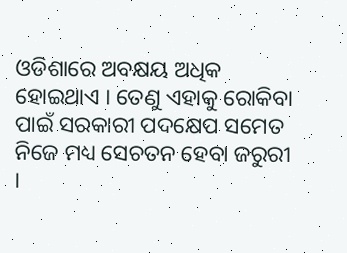ଓଡିଶାରେ ଅବକ୍ଷୟ ଅଧିକ ହୋଇଥାଏ । ତେଣୁ ଏହାକୁ ରୋକିବା ପାଇଁ ସରକାରୀ ପଦକ୍ଷେପ ସମେତ ନିଜେ ମଧ୍ୟ ସେଚତନ ହେବା ଜରୁରୀ ।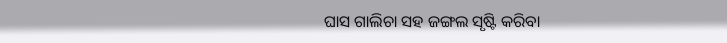ଘାସ ଗାଲିଚା ସହ ଜଙ୍ଗଲ ସୃଷ୍ଟି କରିବା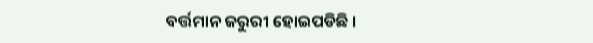ବର୍ତ୍ତମାନ ଜରୁରୀ ହୋଇପଡିଛି ।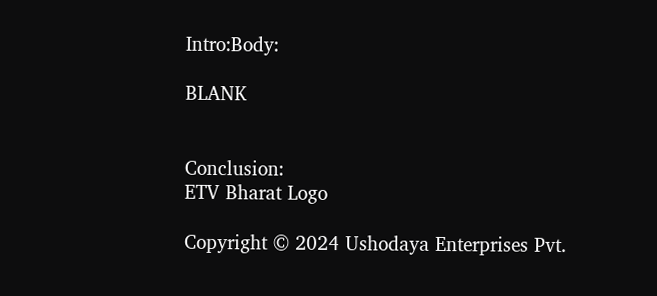Intro:Body:

BLANK


Conclusion:
ETV Bharat Logo

Copyright © 2024 Ushodaya Enterprises Pvt.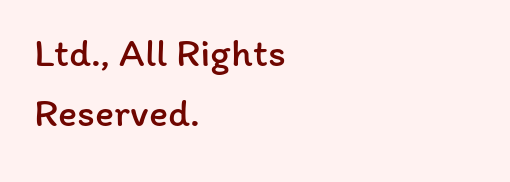Ltd., All Rights Reserved.